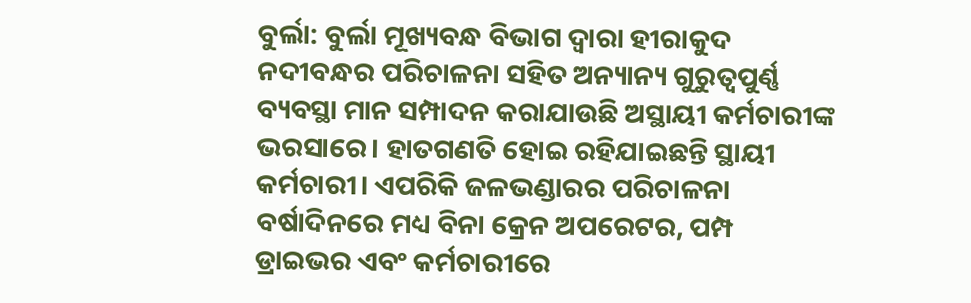ବୁର୍ଲା: ବୁର୍ଲା ମୂଖ୍ୟବନ୍ଧ ବିଭାଗ ଦ୍ୱାରା ହୀରାକୁଦ ନଦୀବନ୍ଧର ପରିଚାଳନା ସହିତ ଅନ୍ୟାନ୍ୟ ଗୁରୁତ୍ୱପୁର୍ଣ୍ଣ ବ୍ୟବସ୍ଥା ମାନ ସମ୍ପାଦନ କରାଯାଉଛି ଅସ୍ଥାୟୀ କର୍ମଚାରୀଙ୍କ ଭରସାରେ। ହାତଗଣତି ହୋଇ ରହିଯାଇଛନ୍ତି ସ୍ଥାୟୀ କର୍ମଚାରୀ। ଏପରିକି ଜଳଭଣ୍ଡାରର ପରିଚାଳନା ବର୍ଷାଦିନରେ ମଧ୍ୟ ବିନା କ୍ରେନ ଅପରେଟର, ପମ୍ପ ଡ୍ରାଇଭର ଏବଂ କର୍ମଚାରୀରେ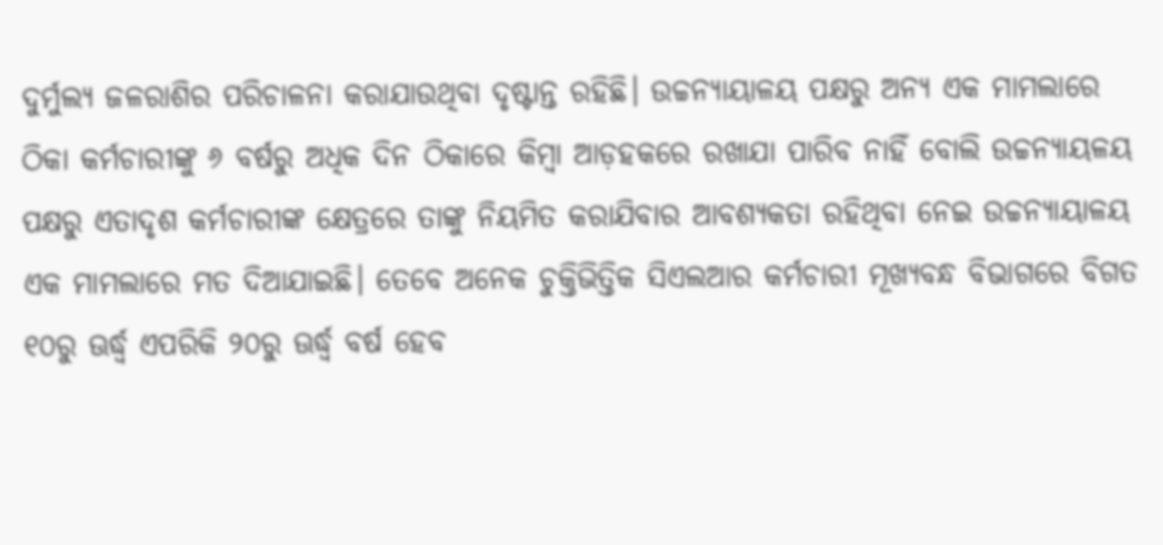ଦୁର୍ମୁଲ୍ୟ ଜଳରାଶିର ପରିଚାଳନା କରାଯାଉଥିବା ଦୃଷ୍ଟାନ୍ତ ରହିଛି। ଉଚ୍ଚନ୍ୟାୟାଳୟ ପକ୍ଷରୁ ଅନ୍ୟ ଏକ ମାମଲାରେ ଠିକା କର୍ମଚାରୀଙ୍କୁ ୬ ବର୍ଷରୁ ଅଧିକ ଦିନ ଠିକାରେ କିମ୍ବା ଆଡ଼ହକରେ ରଖାଯା ପାରିବ ନାହିଁ ବୋଲି ଉଚ୍ଚନ୍ୟାୟଳୟ ପକ୍ଷରୁ ଏତାଦୃଶ କର୍ମଚାରୀଙ୍କ କ୍ଷେତ୍ରରେ ତାଙ୍କୁ ନିୟମିତ କରାଯିବାର ଆବଶ୍ୟକତା ରହିଥିବା ନେଇ ଉଚ୍ଚନ୍ୟାୟାଳୟ ଏକ ମାମଲାରେ ମତ ଦିଆଯାଇଛି। ତେବେ ଅନେକ ଚୁକ୍ତିଭିତ୍ତିକ ସିଏଲଆର କର୍ମଚାରୀ ମୂଖ୍ୟବନ୍ଧ ବିଭାଗରେ ବିଗତ ୧୦ରୁ ଊର୍ଦ୍ଧ୍ବ ଏପରିକି ୨୦ରୁ ଊର୍ଦ୍ଧ୍ବ ବର୍ଷ ହେବ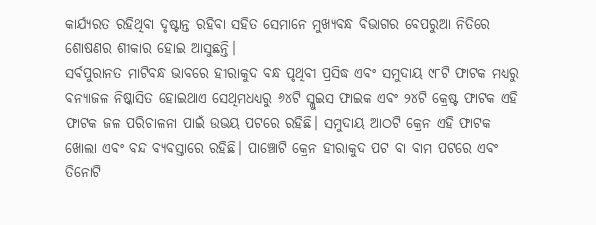କାର୍ଯ୍ୟରତ ରହିଥିବା ଦୃଷ୍ଟାନ୍ତ ରହିବା ସହିତ ସେମାନେ ମୁଖ୍ୟବନ୍ଧ ବିଭାଗର ବେପରୁଆ ନିତିରେ ଶୋଷଣର ଶୀକାର ହୋଇ ଆସୁଛନ୍ତି।
ସର୍ବପୁରାନତ ମାଟିବନ୍ଧ ଭାବରେ ହୀରାକୁଦ ବନ୍ଧ ପୃଥିବୀ ପ୍ରସିଦ୍ଧ ଏବଂ ସମୁଦାୟ ୯୮ଟି ଫାଟକ ମଧ୍ୟରୁ ବନ୍ୟାଜଳ ନିଷ୍କାସିତ ହୋଇଥାଏ ସେଥିମଧଧ୍ୟରୁ ୬୪ଟି ସ୍ଲୁଇସ ଫାଇକ ଏବଂ ୨୪ଟି କ୍ରେଷ୍ଟ ଫାଟକ ଏହି ଫାଟକ ଜଳ ପରିଚାଳନା ପାଇଁ ଉଭୟ ପଟରେ ରହିଛି। ସମୁଦାୟ ଆଠଟି କ୍ରେନ ଏହି ଫାଟକ ଖୋଲା ଏବଂ ବନ୍ଦ ବ୍ୟବସ୍ତାରେ ରହିଛି। ପାଞ୍ଚୋଟି କ୍ରେନ ହୀରାକୁଦ ପଟ ବା ବାମ ପଟରେ ଏବଂ ତିନୋଟି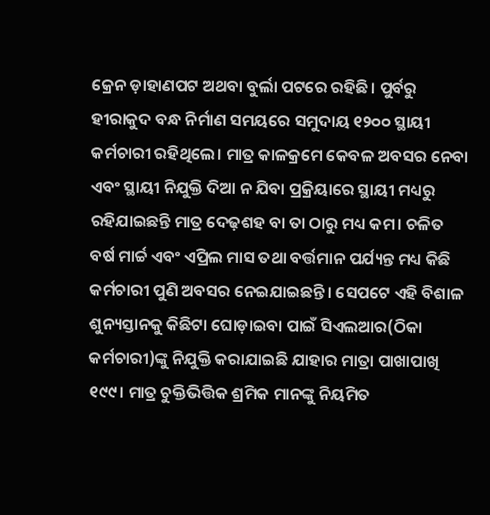କ୍ରେନ ଡ଼ାହାଣପଟ ଅଥବା ବୁର୍ଲା ପଟରେ ରହିଛି। ପୁର୍ବରୁ ହୀରାକୁଦ ବନ୍ଧ ନିର୍ମାଣ ସମୟରେ ସମୁଦାୟ ୧୨୦୦ ସ୍ଥାୟୀ କର୍ମଚାରୀ ରହିଥିଲେ। ମାତ୍ର କାଳକ୍ରମେ କେବଳ ଅବସର ନେବା ଏବଂ ସ୍ଥାୟୀ ନିଯୁକ୍ତି ଦିଆ ନ ଯିବା ପ୍ରକ୍ରିୟାରେ ସ୍ଥାୟୀ ମଧ୍ୟରୁ ରହିଯାଇଛନ୍ତି ମାତ୍ର ଦେଢ଼ଶହ ବା ତା ଠାରୁ ମଧ୍ୟ କମ। ଚଳିତ ବର୍ଷ ମାର୍ଚ୍ଚ ଏବଂ ଏପ୍ରିଲ ମାସ ତଥା ବର୍ତ୍ତମାନ ପର୍ଯ୍ୟନ୍ତ ମଧ୍ୟ କିଛି କର୍ମଚାରୀ ପୁଣି ଅବସର ନେଇଯାଇଛନ୍ତି। ସେପଟେ ଏହି ବିଶାଳ ଶୁନ୍ୟସ୍ତାନକୁ କିଛିଟା ଘୋଡ଼ାଇବା ପାଇଁ ସିଏଲଆର(ଠିକା କର୍ମଚାରୀ)ଙ୍କୁ ନିଯୁକ୍ତି କରାଯାଇଛି ଯାହାର ମାତ୍ରା ପାଖାପାଖି ୧୯୯। ମାତ୍ର ଚୁକ୍ତିଭିତ୍ତିକ ଶ୍ରମିକ ମାନଙ୍କୁ ନିୟମିତ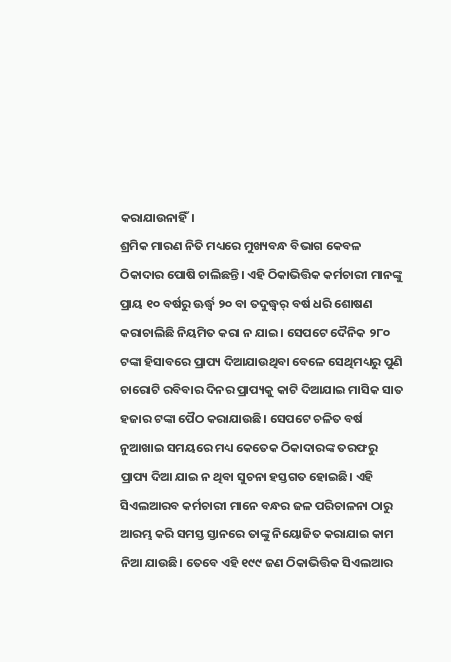କରାଯାଉନାହିଁ।
ଶ୍ରମିକ ମାରଣ ନିତି ମଧ୍ୟରେ ମୁଖ୍ୟବନ୍ଧ ବିଭାଗ କେବଳ ଠିକାଦାର ପୋଷି ଚାଲିଛନ୍ତି। ଏହି ଠିକାଭିତ୍ତିକ କର୍ମଚାରୀ ମାନଙ୍କୁ ପ୍ରାୟ ୧୦ ବର୍ଷରୁ ଊର୍ଦ୍ଧ୍ବ ୨୦ ବା ତଦୁଦ୍ଧ୍ୱର୍ ବର୍ଷ ଧରି ଶୋଷଣ କରାଚାଲିଛି ନିୟମିତ କରା ନ ଯାଇ। ସେପଟେ ଦୈନିକ ୨୮୦ ଟଙ୍କା ହିସାବରେ ପ୍ରାପ୍ୟ ଦିଆଯାଉଥିବା ବେଳେ ସେଥିମଧ୍ୟରୁ ପୁଣି ଚାରୋଟି ରବିବାର ଦିନର ପ୍ରାପ୍ୟକୁ କାଟି ଦିଆଯାଇ ମାସିକ ସାତ ହଜାର ଟଙ୍କା ପୈଠ କରାଯାଉଛି। ସେପଟେ ଚଳିତ ବର୍ଷ ନୁଆଖାଇ ସମୟରେ ମଧ୍ୟ କେତେକ ଠିକାଦାରଙ୍କ ତରଫରୁ ପ୍ରାପ୍ୟ ଦିଆ ଯାଇ ନ ଥିବା ସୁଚନା ହସ୍ତଗତ ହୋଇଛି। ଏହି ସିଏଲଆରବ କର୍ମଚାରୀ ମାନେ ବନ୍ଧର ଜଳ ପରିଚାଳନା ଠାରୁ ଆରମ୍ଭ କରି ସମସ୍ତ ସ୍ତାନରେ ତାଙ୍କୁ ନିୟୋଜିତ କରାଯାଇ କାମ ନିଆ ଯାଉଛି। ତେବେ ଏହି ୧୯୯ ଜଣ ଠିକାଭିତ୍ତିକ ସିଏଲଆର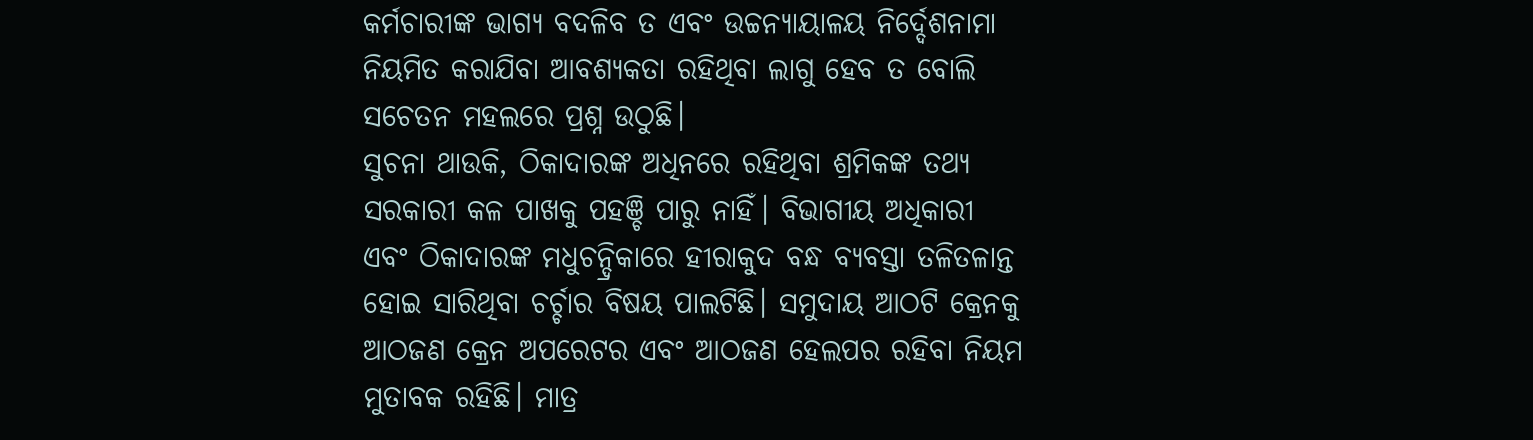କର୍ମଚାରୀଙ୍କ ଭାଗ୍ୟ ବଦଳିବ ତ ଏବଂ ଉଚ୍ଚନ୍ୟାୟାଳୟ ନିର୍ଦ୍ଦେଶନାମା ନିୟମିତ କରାଯିବା ଆବଶ୍ୟକତା ରହିଥିବା ଲାଗୁ ହେବ ତ ବୋଲି ସଚେତନ ମହଲରେ ପ୍ରଶ୍ନ ଉଠୁଛି।
ସୁଚନା ଥାଉକି, ଠିକାଦାରଙ୍କ ଅଧିନରେ ରହିଥିବା ଶ୍ରମିକଙ୍କ ତଥ୍ୟ ସରକାରୀ କଳ ପାଖକୁ ପହଞ୍ଚି ପାରୁ ନାହିଁ। ବିଭାଗୀୟ ଅଧିକାରୀ ଏବଂ ଠିକାଦାରଙ୍କ ମଧୁଚନ୍ଦ୍ରିକାରେ ହୀରାକୁଦ ବନ୍ଧ ବ୍ୟବସ୍ତା ତଳିତଳାନ୍ତ ହୋଇ ସାରିଥିବା ଚର୍ଚ୍ଚାର ବିଷୟ ପାଲଟିଛି। ସମୁଦାୟ ଆଠଟି କ୍ରେନକୁ ଆଠଜଣ କ୍ରେନ ଅପରେଟର ଏବଂ ଆଠଜଣ ହେଲପର ରହିବା ନିୟମ ମୁତାବକ ରହିଛି। ମାତ୍ର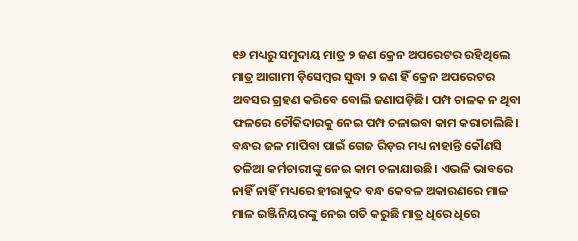୧୬ ମଧ୍ୟରୁ ସମୁଦାୟ ମାତ୍ର ୨ ଜଣ କ୍ରେନ ଅପରେଟର ରହିଥିଲେ ମାତ୍ର ଆଗାମୀ ଡ଼ିସେମ୍ବର ସୁଦ୍ଧା ୨ ଜଣ ହିଁ କ୍ରେନ ଅପରେଟର ଅବସର ଗ୍ରହଣ କରିବେ ବୋଲି ଜଣାପଡ଼ିଛି। ପମ୍ପ ଚାଳକ ନ ଥିବା ଫଳରେ ଚୌକିଦାରକୁ ନେଇ ପମ୍ପ ଚଳାଇବା କାମ କରାଚାଲିଛି। ବନ୍ଧର ଜଳ ମାପିବା ପାଇଁ ଗେଜ ରିଡ଼ର ମଧ୍ୟ ନାହାନ୍ତି କୌଣସି ତଳିଆ କର୍ମଚାରୀଙ୍କୁ ନେଇ କାମ ଚଳାଯାଉଛି। ଏଭଳି ଭାବରେ ନାହିଁ ନାହିଁ ମଧ୍ୟରେ ହୀରାକୁଦ ବନ୍ଧ କେବଳ ଅକାରଣରେ ମାଳ ମାଳ ଇଞ୍ଜିନିୟରଙ୍କୁ ନେଇ ଗତି କରୁଛି ମାତ୍ର ଧିରେ ଧିରେ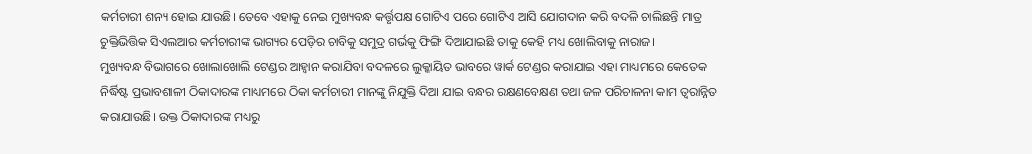କର୍ମଚାରୀ ଶନ୍ୟ ହୋଇ ଯାଉଛି। ତେବେ ଏହାକୁ ନେଇ ମୁଖ୍ୟବନ୍ଧ କର୍ତ୍ତୃପକ୍ଷ ଗୋଟିଏ ପରେ ଗୋଟିଏ ଆସି ଯୋଗଦାନ କରି ବଦଳି ଚାଲିଛନ୍ତି ମାତ୍ର ଚୁକ୍ତିଭିତ୍ତିକ ସିଏଲଆର କର୍ମଚାରୀଙ୍କ ଭାଗ୍ୟର ପେଡ଼ିର ଚାବିକୁ ସମୁଦ୍ର ଗର୍ଭକୁ ଫିଙ୍ଗି ଦିଆଯାଇଛି ତାକୁ କେହି ମଧ୍ୟ ଖୋଲିବାକୁ ନାରାଜ।
ମୁଖ୍ୟବନ୍ଧ ବିଭାଗରେ ଖୋଲାଖୋଲି ଟେଣ୍ଡର ଆହ୍ୱାନ କରାଯିବା ବଦଳରେ ଲୁକ୍କାୟିତ ଭାବରେ ୱାର୍କ ଟେଣ୍ଡର କରାଯାଇ ଏହା ମାଧ୍ୟମରେ କେତେକ ନିର୍ଦ୍ଧିଷ୍ଟ ପ୍ରଭାବଶାଳୀ ଠିକାଦାରଙ୍କ ମାଧ୍ୟମରେ ଠିକା କର୍ମଚାରୀ ମାନଙ୍କୁ ନିଯୁକ୍ତି ଦିଆ ଯାଇ ବନ୍ଧର ରକ୍ଷଣବେକ୍ଷଣ ତଥା ଜଳ ପରିଚାଳନା କାମ ତ୍ୱରାନ୍ନିତ କରାଯାଉଛି। ଉକ୍ତ ଠିକାଦାରଙ୍କ ମଧ୍ୟରୁ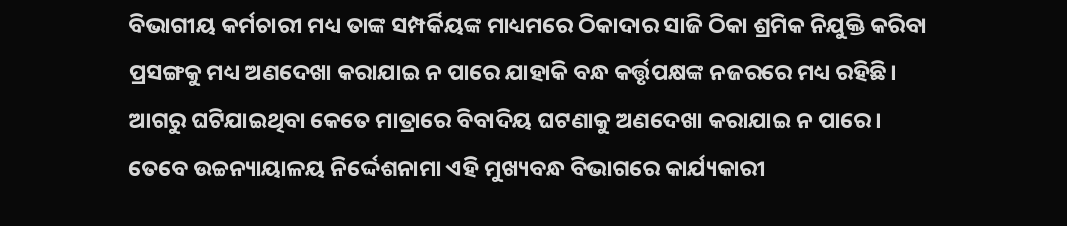ବିଭାଗୀୟ କର୍ମଚାରୀ ମଧ୍ୟ ତାଙ୍କ ସମ୍ପର୍କିୟଙ୍କ ମାଧ୍ୟମରେ ଠିକାଦାର ସାଜି ଠିକା ଶ୍ରମିକ ନିଯୁକ୍ତି କରିବା ପ୍ରସଙ୍ଗକୁ ମଧ୍ୟ ଅଣଦେଖା କରାଯାଇ ନ ପାରେ ଯାହାକି ବନ୍ଧ କର୍ତ୍ତୃପକ୍ଷଙ୍କ ନଜରରେ ମଧ୍ୟ ରହିଛି। ଆଗରୁ ଘଟିଯାଇଥିବା କେତେ ମାତ୍ରାରେ ବିବାଦିୟ ଘଟଣାକୁ ଅଣଦେଖା କରାଯାଇ ନ ପାରେ। ତେବେ ଉଚ୍ଚନ୍ୟାୟାଳୟ ନିର୍ଦ୍ଦେଶନାମା ଏହି ମୁଖ୍ୟବନ୍ଧ ବିଭାଗରେ କାର୍ଯ୍ୟକାରୀ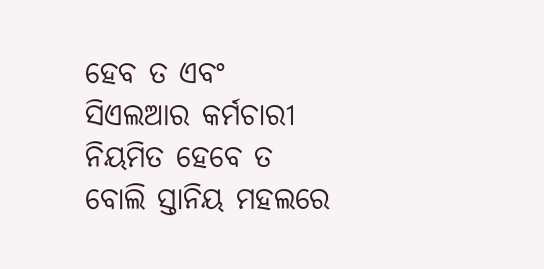ହେବ ତ ଏବଂ ସିଏଲଆର କର୍ମଚାରୀ ନିୟମିତ ହେବେ ତ ବୋଲି ସ୍ତାନିୟ ମହଲରେ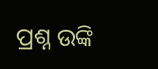ପ୍ରଶ୍ନ ଉଙ୍କି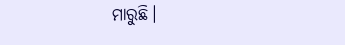ମାରୁଛି।